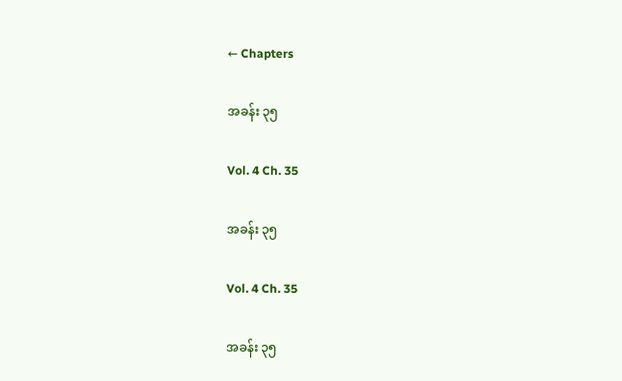← Chapters

အခန်း ၃၅

Vol. 4 Ch. 35

အခန်း ၃၅

Vol. 4 Ch. 35

အခန်း ၃၅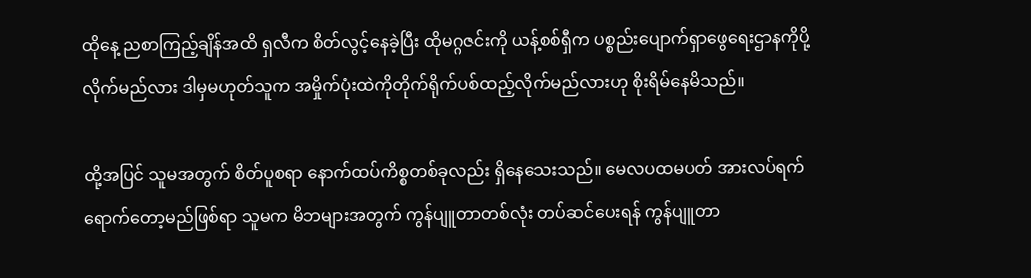ထိုနေ့ ညစာကြည့်ချိန်အထိ ရှလီက စိတ်လွင့်နေခဲ့ပြီး ထိုမဂ္ဂဇင်းကို ယန့်စစ်ရှီက ပစ္စည်းပျောက်ရှာဖွေရေးဌာနကိုပို့လိုက်မည်လား ဒါမှမဟုတ်သူက အမှိုက်ပုံးထဲကိုတိုက်ရိုက်ပစ်ထည့်လိုက်မည်လားဟု စိုးရိမ်နေမိသည်။

ထို့အပြင် သူမအတွက် စိတ်ပူစရာ နောက်ထပ်ကိစ္စတစ်ခုလည်း ရှိနေသေးသည်။ မေလပထမပတ် အားလပ်ရက်ရောက်တော့မည်ဖြစ်ရာ သူမက မိဘများအတွက် ကွန်ပျူတာတစ်လုံး တပ်ဆင်ပေးရန် ကွန်ပျူတာ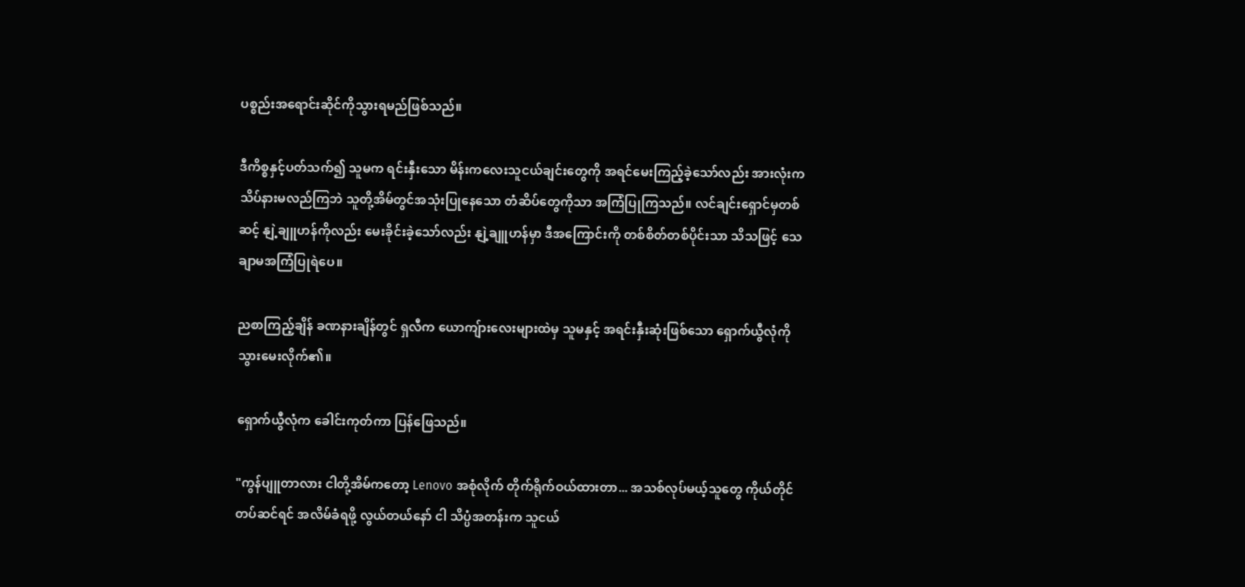ပစ္စည်းအရောင်းဆိုင်ကိုသွားရမည်ဖြစ်သည်။

ဒီကိစ္စနှင့်ပတ်သက်၍ သူမက ရင်းနှီးသော မိန်းကလေးသူငယ်ချင်းတွေကို အရင်မေးကြည့်ခဲ့သော်လည်း အားလုံးက သိပ်နားမလည်ကြဘဲ သူတို့အိမ်တွင်အသုံးပြုနေသော တံဆိပ်တွေကိုသာ အကြံပြုကြသည်။ လင်ချင်းရှောင်မှတစ်ဆင့် နျဲ့ချူဟန်ကိုလည်း မေးခိုင်းခဲ့သော်လည်း နျဲ့ချူဟန်မှာ ဒီအကြောင်းကို တစ်စိတ်တစ်ပိုင်းသာ သိသဖြင့် သေချာမအကြံပြုရဲပေ။

ညစာကြည့်ချိန် ခဏနားချိန်တွင် ရှလီက ယောကျ်ားလေးများထဲမှ သူမနှင့် အရင်းနှီးဆုံးဖြစ်သော ရှောက်ယွီလုံကို သွားမေးလိုက်၏။

ရှောက်ယွီလုံက ခေါင်းကုတ်ကာ ပြန်ဖြေသည်။

"ကွန်ပျူတာလား ငါတို့အိမ်ကတော့ Lenovo အစုံလိုက် တိုက်ရိုက်ဝယ်ထားတာ... အသစ်လုပ်မယ့်သူတွေ ကိုယ်တိုင်တပ်ဆင်ရင် အလိမ်ခံရဖို့ လွယ်တယ်နော် ငါ သိပ္ပံအတန်းက သူငယ်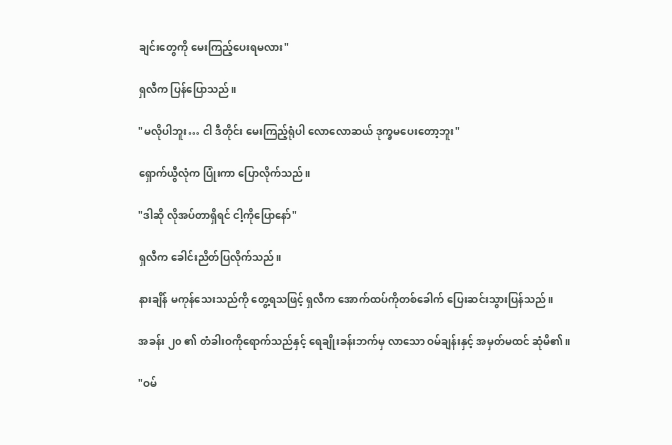ချင်းတွေကို မေးကြည့်ပေးရမလား"

ရှလီက ပြန်ပြောသည်။

"မလိုပါဘူး… ငါ ဒီတိုင်း မေးကြည့်ရုံပါ လောလောဆယ် ဒုက္ခမပေးတော့ဘူး"

ရှောက်ယွီလုံက ပြုံးကာ ပြောလိုက်သည်။

"ဒါဆို လိုအပ်တာရှိရင် ငါ့ကိုပြောနော်"

ရှလီက ခေါင်းညိတ်ပြလိုက်သည်။

နားချိန် မကုန်သေးသည်ကို တွေ့ရသဖြင့် ရှလီက အောက်ထပ်ကိုတစ်ခေါက် ပြေးဆင်းသွားပြန်သည်။

အခန်း ၂၀ ၏ တံခါးဝကိုရောက်သည်နှင့် ရေချိုးခန်းဘက်မှ လာသော ဝမ်ချန်းနှင့် အမှတ်မထင် ဆုံမိ၏။

"ဝမ်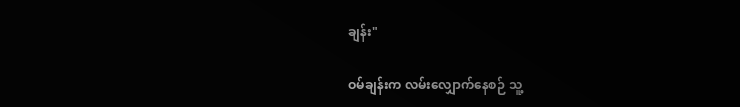ချန်း"

ဝမ်ချန်းက လမ်းလျှောက်နေစဉ် သူ့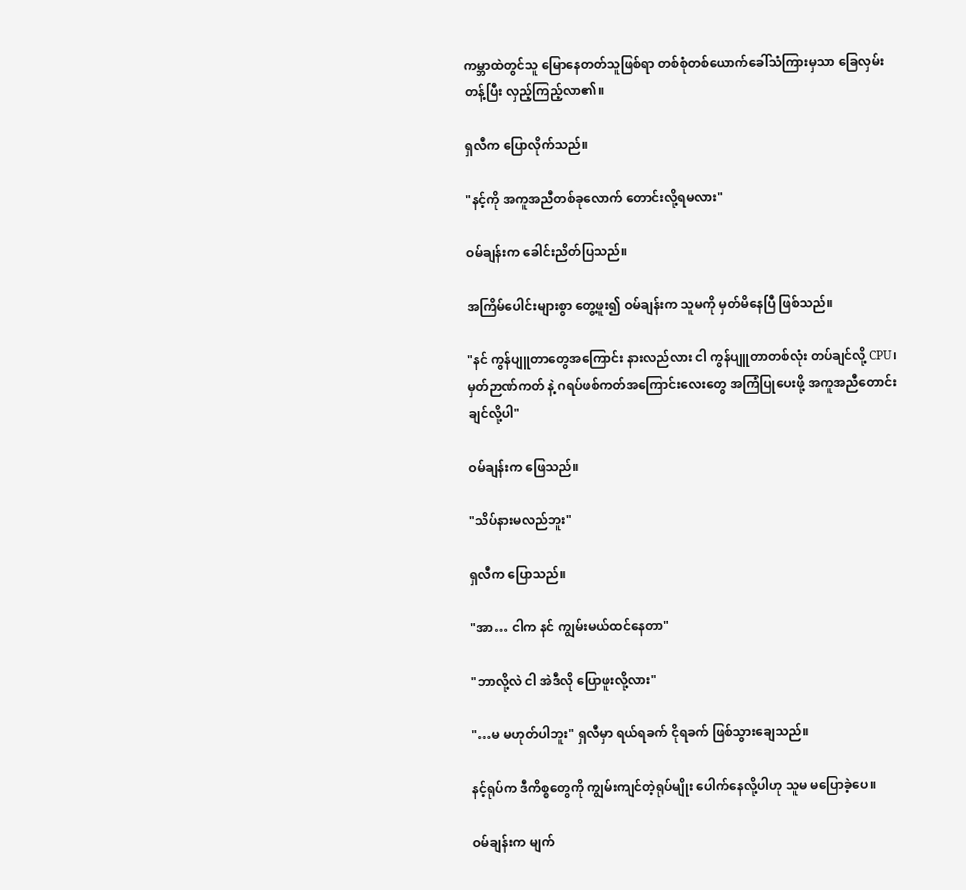ကမ္ဘာထဲတွင်သူ မြောနေတတ်သူဖြစ်ရာ တစ်စုံတစ်ယောက်ခေါ်သံကြားမှသာ ခြေလှမ်းတန့်ပြီး လှည့်ကြည့်လာ၏။

ရှလီက ပြောလိုက်သည်။

"နင့်ကို အကူအညီတစ်ခုလောက် တောင်းလို့ရမလား"

ဝမ်ချန်းက ခေါင်းညိတ်ပြသည်။

အကြိမ်ပေါင်းများစွာ တွေ့ဖူး၍ ဝမ်ချန်းက သူမကို မှတ်မိနေပြီ ဖြစ်သည်။

"နင် ကွန်ပျူတာတွေအကြောင်း နားလည်လား ငါ ကွန်ပျူတာတစ်လုံး တပ်ချင်လို့ CPU၊ မှတ်ဉာဏ်ကတ် နဲ့ ဂရပ်ဖစ်ကတ်အကြောင်းလေးတွေ အကြံပြုပေးဖို့ အကူအညီတောင်းချင်လို့ပါ"

ဝမ်ချန်းက ဖြေသည်။

"သိပ်နားမလည်ဘူး"

ရှလီက ပြောသည်။

"အာ… ငါက နင် ကျွမ်းမယ်ထင်နေတာ"

"ဘာလို့လဲ ငါ အဲဒီလို ပြောဖူးလို့လား"

"…မ မဟုတ်ပါဘူး" ရှလီမှာ ရယ်ရခက် ငိုရခက် ဖြစ်သွားချေသည်။

နင့်ရုပ်က ဒီကိစ္စတွေကို ကျွမ်းကျင်တဲ့ရုပ်မျိုး ပေါက်နေလို့ပါဟု သူမ မပြောခဲ့ပေ။

ဝမ်ချန်းက မျက်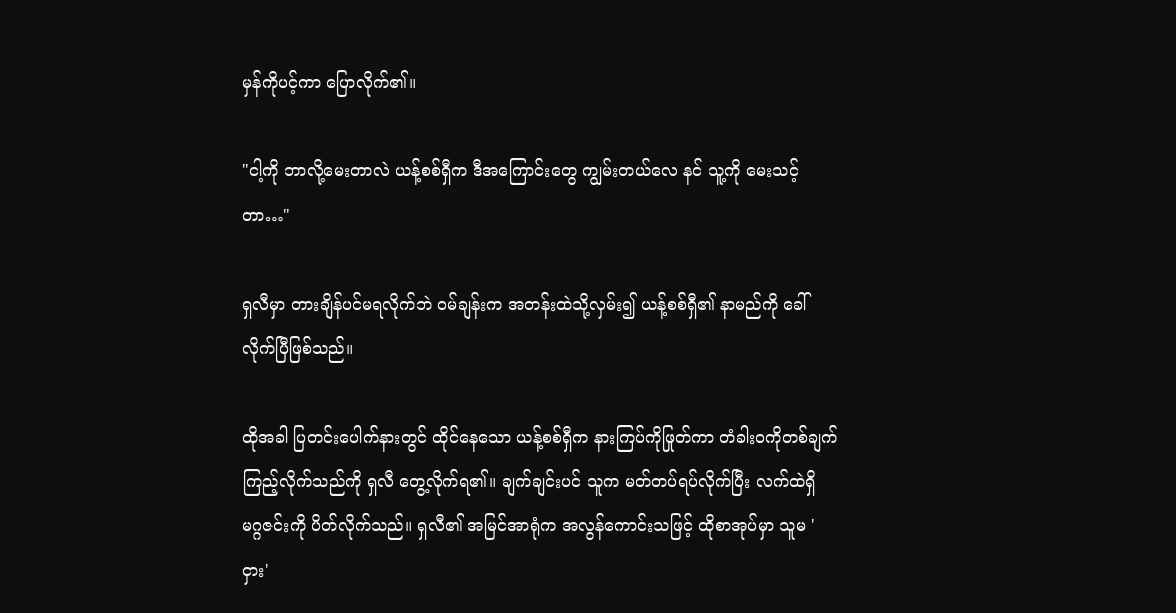မှန်ကိုပင့်ကာ ပြောလိုက်၏။

"ငါ့ကို ဘာလို့မေးတာလဲ ယန့်စစ်ရှီက ဒီအကြောင်းတွေ ကျွမ်းတယ်လေ နင် သူ့ကို မေးသင့်တာ…"

ရှလီမှာ တားချိန်ပင်မရလိုက်ဘဲ ဝမ်ချန်းက အတန်းထဲသို့လှမ်း၍ ယန့်စစ်ရှီ၏ နာမည်ကို ခေါ်လိုက်ပြီဖြစ်သည်။

ထိုအခါ ပြတင်းပေါက်နားတွင် ထိုင်နေသော ယန့်စစ်ရှီက နားကြပ်ကိုဖြုတ်ကာ တံခါးဝကိုတစ်ချက်ကြည့်လိုက်သည်ကို ရှလီ တွေ့လိုက်ရ၏။ ချက်ချင်းပင် သူက မတ်တပ်ရပ်လိုက်ပြီး လက်ထဲရှိ မဂ္ဂဇင်းကို ပိတ်လိုက်သည်။ ရှလီ၏ အမြင်အာရုံက အလွန်ကောင်းသဖြင့် ထိုစာအုပ်မှာ သူမ 'ငှား'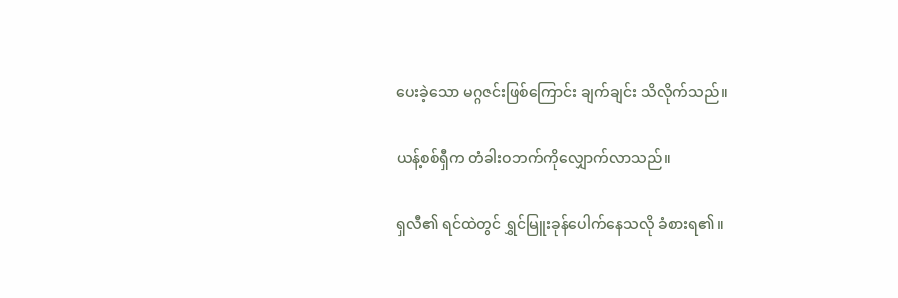ပေးခဲ့သော မဂ္ဂဇင်းဖြစ်ကြောင်း ချက်ချင်း သိလိုက်သည်။

ယန့်စစ်ရှီက တံခါးဝဘက်ကိုလျှောက်လာသည်။

ရှလီ၏ ရင်ထဲတွင် ရွှင်မြူးခုန်ပေါက်နေသလို ခံစားရ၏။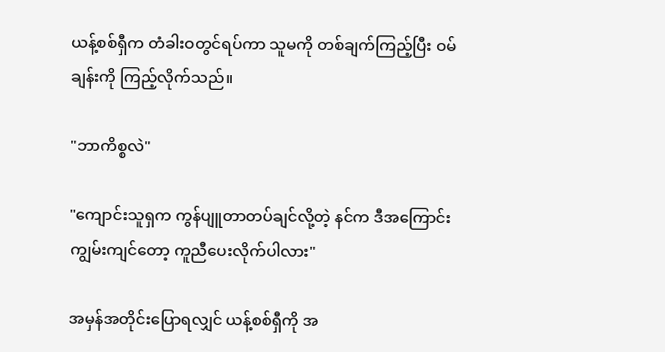ယန့်စစ်ရှီက တံခါးဝတွင်ရပ်ကာ သူမကို တစ်ချက်ကြည့်ပြီး ဝမ်ချန်းကို ကြည့်လိုက်သည်။

"ဘာကိစ္စလဲ"

"ကျောင်းသူရှက ကွန်ပျူတာတပ်ချင်လို့တဲ့ နင်က ဒီအကြောင်းကျွမ်းကျင်တော့ ကူညီပေးလိုက်ပါလား"

အမှန်အတိုင်းပြောရလျှင် ယန့်စစ်ရှီကို အ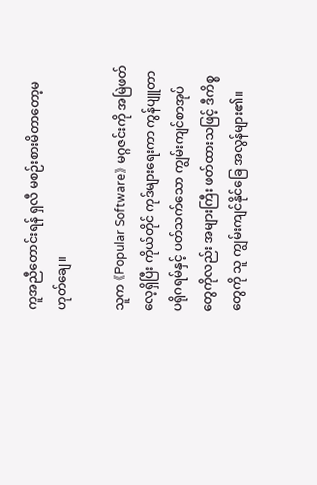ကူအညီတောင်းရန် ရှလီ မစဉ်းစားမိတာတော့မဟုတ်ချေ။

သူက 《Popular Software》 မဂ္ဂဇင်းကို အမြဲဖတ်လေ့ရှိပြီး ကိုယ်တိုင် ကုဒ်များရေးကာ ကွန်ပျူတာပရိုဂရမ်နှင့် ပတ်သက်သော ကျွမ်းကျင်စာအုပ်တွေကိုလည်း အများကြီး ဖတ်ထားသဖြင့် ဒီကိစ္စတွေကို သူ ကျွမ်းကျင်နိုင်ခြေ အလွန်များ၏။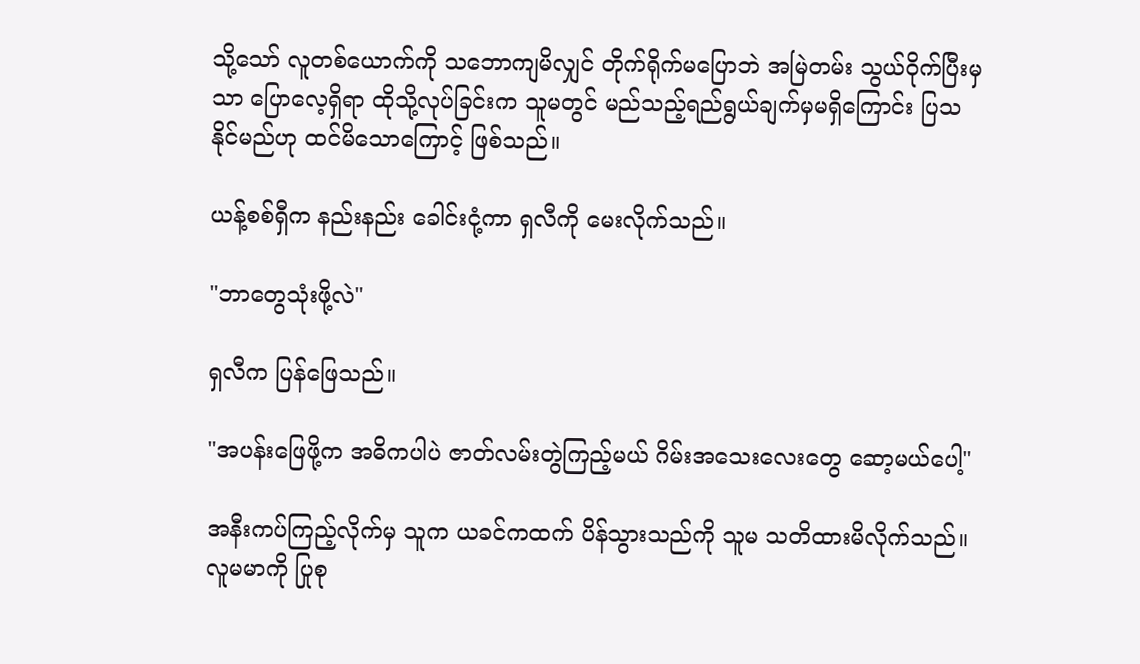သို့သော် လူတစ်ယောက်ကို သဘောကျမိလျှင် တိုက်ရိုက်မပြောဘဲ အမြဲတမ်း သွယ်ဝိုက်ပြီးမှသာ ပြောလေ့ရှိရာ ထိုသို့လုပ်ခြင်းက သူမတွင် မည်သည့်ရည်ရွယ်ချက်မှမရှိကြောင်း ပြသနိုင်မည်ဟု ထင်မိသောကြောင့် ဖြစ်သည်။

ယန့်စစ်ရှီက နည်းနည်း ခေါင်းငုံ့ကာ ရှလီကို မေးလိုက်သည်။

"ဘာတွေသုံးဖို့လဲ"

ရှလီက ပြန်ဖြေသည်။

"အပန်းဖြေဖို့က အဓိကပါပဲ ဇာတ်လမ်းတွဲကြည့်မယ် ဂိမ်းအသေးလေးတွေ ဆော့မယ်ပေါ့"

အနီးကပ်ကြည့်လိုက်မှ သူက ယခင်ကထက် ပိန်သွားသည်ကို သူမ သတိထားမိလိုက်သည်။ လူမမာကို ပြုစု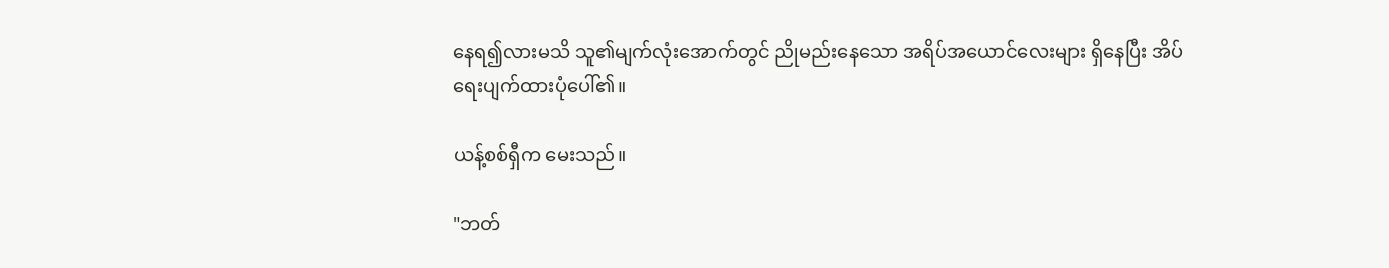နေရ၍လားမသိ သူ၏မျက်လုံးအောက်တွင် ညိုမည်းနေသော အရိပ်အယောင်လေးများ ရှိနေပြီး အိပ်ရေးပျက်ထားပုံပေါ်၏။

ယန့်စစ်ရှီက မေးသည်။

"ဘတ်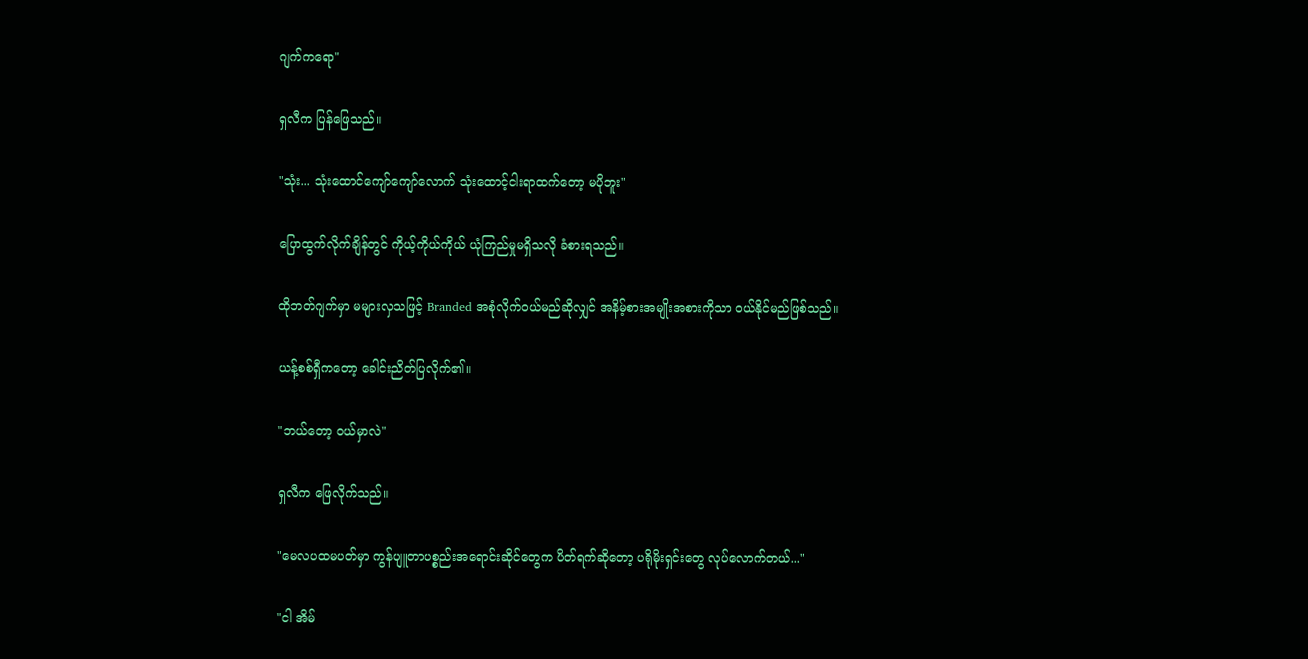ဂျက်ကရော"

ရှလီက ပြန်ဖြေသည်။

"သုံး... သုံးထောင်ကျော်ကျော်လောက် သုံးထောင့်ငါးရာထက်တော့ မပိုဘူး"

ပြောထွက်လိုက်ချိန်တွင် ကိုယ့်ကိုယ်ကိုယ် ယုံကြည်မှုမရှိသလို ခံစားရသည်။

ထိုဘတ်ဂျက်မှာ မများလှသဖြင့် Branded အစုံလိုက်ဝယ်မည်ဆိုလျှင် အနိမ့်စားအမျိုးအစားကိုသာ ဝယ်နိုင်မည်ဖြစ်သည်။

ယန့်စစ်ရှီကတော့ ခေါင်းညိတ်ပြလိုက်၏။

"ဘယ်တော့ ဝယ်မှာလဲ"

ရှလီက ဖြေလိုက်သည်။

"မေလပထမပတ်မှာ ကွန်ပျူတာပစ္စည်းအရောင်းဆိုင်တွေက ပိတ်ရက်ဆိုတော့ ပရိုမိုးရှင်းတွေ လုပ်လောက်တယ်..."

"ငါ အိမ်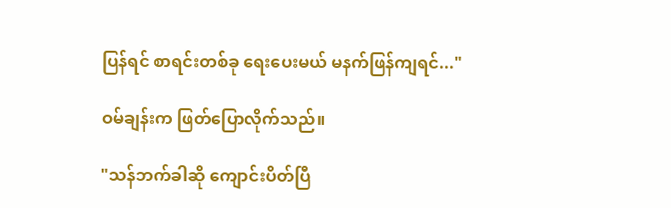ပြန်ရင် စာရင်းတစ်ခု ရေးပေးမယ် မနက်ဖြန်ကျရင်..."

ဝမ်ချန်းက ဖြတ်ပြောလိုက်သည်။

"သန်ဘက်ခါဆို ကျောင်းပိတ်ပြီ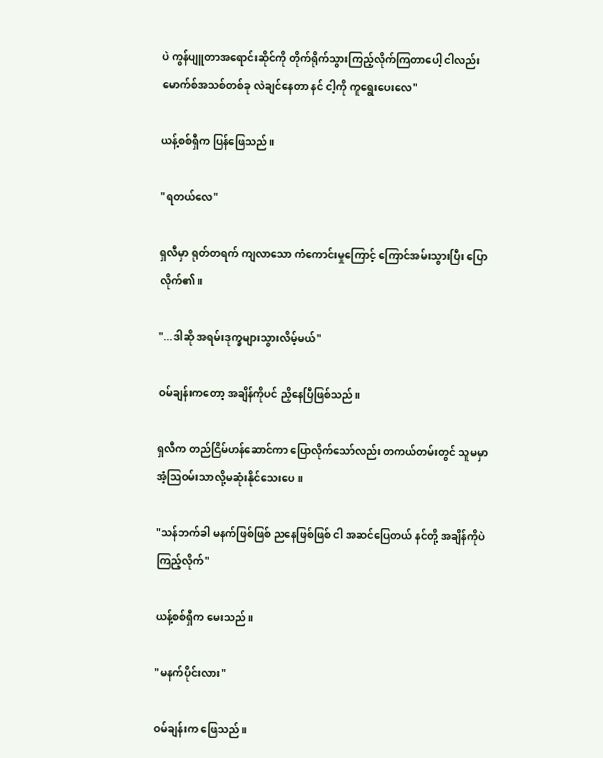ပဲ ကွန်ပျူတာအရောင်းဆိုင်ကို တိုက်ရိုက်သွားကြည့်လိုက်ကြတာပေါ့ ငါလည်း မောက်စ်အသစ်တစ်ခု လဲချင်နေတာ နင် ငါ့ကို ကူရွေးပေးလေ"

ယန့်စစ်ရှီက ပြန်ဖြေသည်။

"ရတယ်လေ"

ရှလီမှာ ရုတ်တရက် ကျလာသော ကံကောင်းမှုကြောင့် ကြောင်အမ်းသွားပြီး ပြောလိုက်၏။

"...ဒါဆို အရမ်းဒုက္ခများသွားလိမ့်မယ်"

ဝမ်ချန်းကတော့ အချိန်ကိုပင် ညှိနေပြီဖြစ်သည်။

ရှလီက တည်ငြိမ်ဟန်ဆောင်ကာ ပြောလိုက်သော်လည်း တကယ်တမ်းတွင် သူမမှာ အံ့ဩဝမ်းသာလို့မဆုံးနိုင်သေးပေ။

"သန်ဘက်ခါ မနက်ဖြစ်ဖြစ် ညနေဖြစ်ဖြစ် ငါ အဆင်ပြေတယ် နင်တို့ အချိန်ကိုပဲ ကြည့်လိုက်"

ယန့်စစ်ရှီက မေးသည်။

"မနက်ပိုင်းလား"

ဝမ်ချန်းက ဖြေသည်။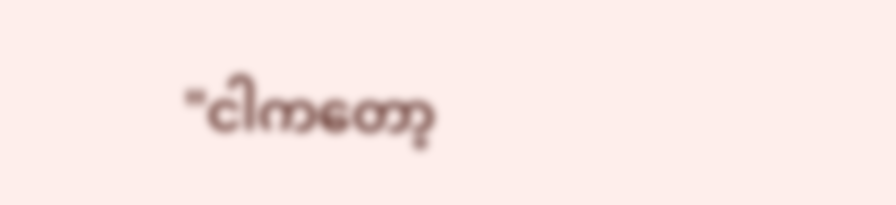"ငါကတော့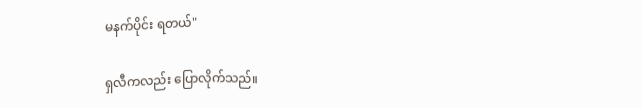မနက်ပိုင်း ရတယ်"

ရှလီကလည်း ပြောလိုက်သည်။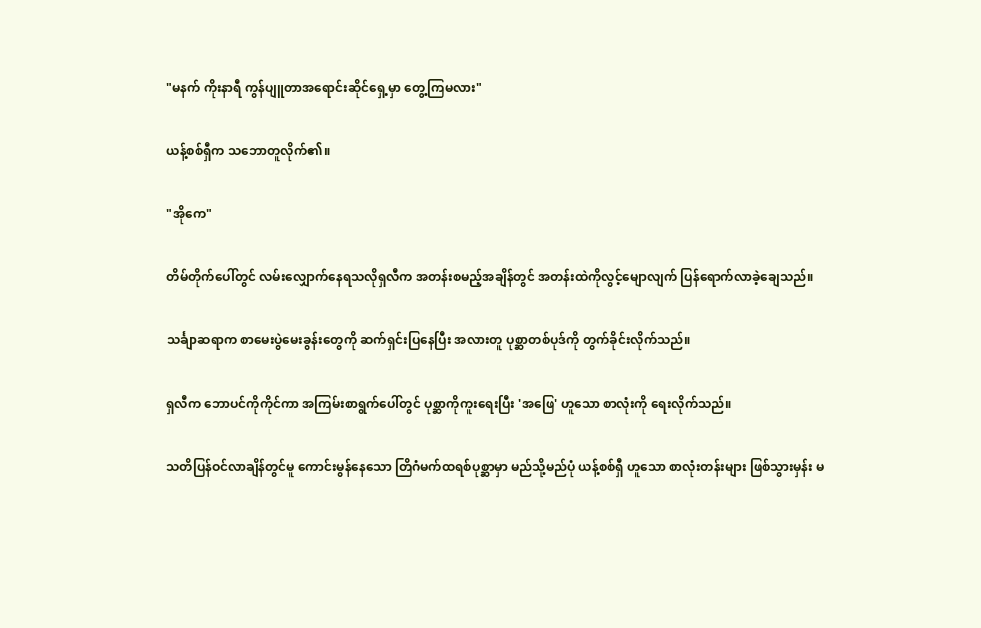"မနက် ကိုးနာရီ ကွန်ပျူတာအရောင်းဆိုင်ရှေ့မှာ တွေ့ကြမလား"

ယန့်စစ်ရှီက သဘောတူလိုက်၏။

"အိုကေ"

တိမ်တိုက်ပေါ်တွင် လမ်းလျှောက်နေရသလိုရှလီက အတန်းစမည့်အချိန်တွင် အတန်းထဲကိုလွင့်မျောလျက် ပြန်ရောက်လာခဲ့ချေသည်။

သင်္ချာဆရာက စာမေးပွဲမေးခွန်းတွေကို ဆက်ရှင်းပြနေပြီး အလားတူ ပုစ္ဆာတစ်ပုဒ်ကို တွက်ခိုင်းလိုက်သည်။

ရှလီက ဘောပင်ကိုကိုင်ကာ အကြမ်းစာရွက်ပေါ်တွင် ပုစ္ဆာကိုကူးရေးပြီး 'အဖြေ' ဟူသော စာလုံးကို ရေးလိုက်သည်။

သတိပြန်ဝင်လာချိန်တွင်မူ ကောင်းမွန်နေသော တြိဂံမက်ထရစ်ပုစ္ဆာမှာ မည်သို့မည်ပုံ ယန့်စစ်ရှီ ဟူသော စာလုံးတန်းများ ဖြစ်သွားမှန်း မ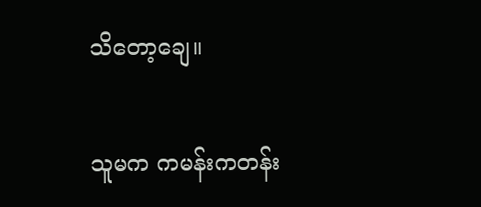သိတော့ချေ။

သူမက ကမန်းကတန်း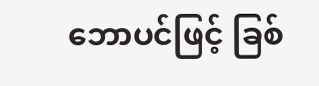ဘောပင်ဖြင့် ခြစ်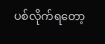ပစ်လိုက်ရတော့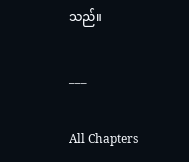သည်။

___

All Chapters